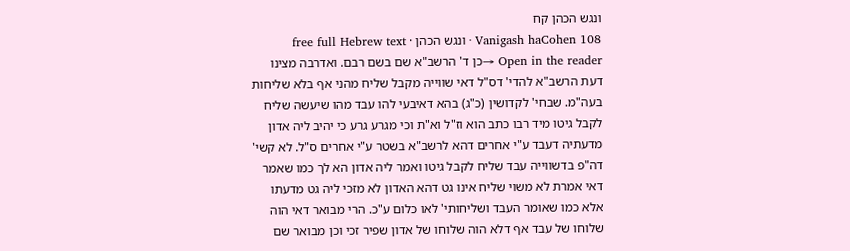ונגש הכהן קח
Vanigash haCohen 108 · ונגש הכהן · free full Hebrew text
Open in the reader →כן ד' הרשב"א שם בשם רבם. ואדרבה מצינו דעת הרשב"א להדי' דס"ל דאי שווייה מקבל שליח מהני אף בלא שליחות בעה"מ. שבחי' לקדושין (כ"ג) בהא דאיבעי להו עבד מהו שיעשה שליח לקבל גיטו מיד רבו כתב הוא וז"ל וא"ת וכי מגרע גרע כי יהיב ליה אדון מדעתיה דעבד ע"י אחרים דהא לרשב"א בשטר ע"י אחרים ס"ל. לא קשי' דה"פ בדשווייה עבד שליח לקבל גיטו ואמר ליה אדון הא לך כמו שאמר דאי אמרת לא משוי שליח אינו גט דהא האדון לא מזכי ליה גט מדעתו אלא כמו שאומר העבד ושליחותי' לאו כלום ע"כ. הרי מבואר דאי הוה שלוחו של עבד אף דלא הוה שלוחו של אדון שפיר זכי וכן מבואר שם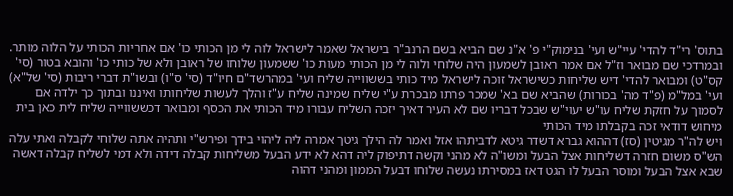בתוס' רי"ד להדי' עיי"ש ועי' בנימוק"י פ' א"נ שם הביא בשם הרנב"ר בישראל שאמר לישראל לוה לי מן הכותי כו' אם אחריות הכותי על הלוה מותר. ובמרדכי שם מבואר וז"ל אם אמר ראובן לשמעון היה שלוחי ולוה לי מן הכותי מעות כו' ששמעון שלוחו של ראובן ולא של כותי כו' והובא בטור (סי' קס"ט) ומבואר להדי' דיש שליחות כשישראל זוכה לישראל מיד כותי בששווייה שליח ועי' במהרשד"ם חיו"ד (סי' ס"ו) ובשו"ת דברי ריבות (סי' של"א) ועי' במל"מ (פ"ד מה' בכורות) שהביא שם בא' שמכר פרתו מבכרת ע"י שליח שמינה שליח ע"ז והלך לעשות שליחותו ואיננו ובתוך כך ילדה אם לסמוך על חזקת שליח עו"ש יעוי"ש שבכל דבריו שם לא העיר דאיך יזכה השליח עבורו מיד הכותי את הכסף ומבואר דכששווייה שליח לית כאן בית מיחוש דודאי זכה בקבלתו מיד הכותי
ויש לה"ר מגיטין (סז) דההוא גברא דשדר גיטא לדביתהו אזל ואמר לה הילך גיטך אמרה ליה ליהוי בידך ופירש"י ותהיה אתה שלוחי לקבלה ואתי עלה הש"ס משום חזרה דשליחות אצל הבעל ומשו"ה לא מהני וקשה דתיפוק ליה דהא לא ידע הבעל משליחות קבלה דידה ולא דמי לשליח קבלה דאשה שבא אצל הבעל ומוסר הבעל לו הגט דאז במסירתו נעשה שלוחו דבעל הממון ומהני דהוה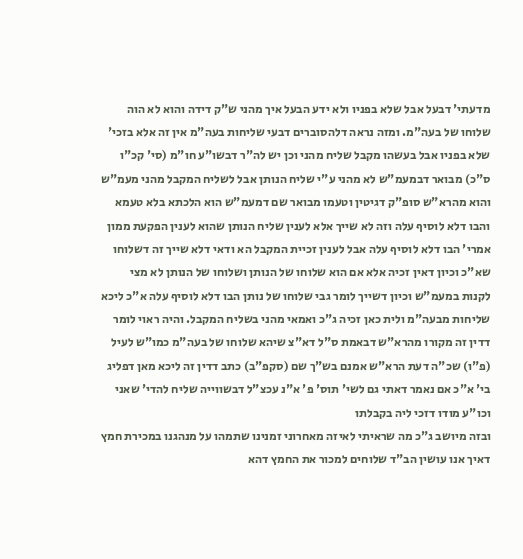מדעתי' דבעל אבל שלא בפניו ולא ידע הבעל איך מהני ש"ק דידה והוא לא הוה שלוחו של בעה"מ. ומזה נראה דלהסוברים דבעי שליחות בעה"מ אין זה אלא בזכי' שלא בפניו אבל בעשהו מקבל שליח מהני וכן יש לה"ר דבשו"ע חו"מ (סי' קכ"ו ס"כ) מבואר דבמעמ"ש לא מהני ע"י שליח הנותן אבל לשליח המקבל מהני מעמ"ש והוא מהרא"ש סופ"ק דגיטין וטעמו מבואר שם דמעמ"ש הוא הלכתא בלא טעמא והבו דלא לוסיף עלה וזה לא שייך אלא לענין שליח הנותן שהוא לענין הפקעת ממון אמרי' הבו דלא לוסיף עלה אבל לענין זכיית המקבל הא ודאי דלא שייך זה דשלוחו שא"כ וכיון דאין זכיה אלא אם הוא שלוחו של הנותן ושלוחו של הנותן לא מצי לקנות במעמ"ש וכיון דשייך לומר גבי שלוחו של נותן הבו דלא לוסיף עלה א"כ ליכא שליחות מבעה"מ ולית כאן זכיה ג"כ ואמאי מהני בשליח המקבל. והיה ראוי לומר דדין זה מקורו מהרא"ש דבאמת ס"ל דא"צ שיהא שלוחו של בעה"מ כמו"ש לעיל (פ"ו) שכ"ה דעת הרא"ש אמנם בש"ך שם (סקפ"ב) כתב דדין זה ליכא מאן דפליג בי' א"כ אם נאמר דאתי גם לשי' תוס' פ' א"נ עכצ"ל דבשווייה שליח להדי' שאני וכו"ע מודו דזכי ליה בקבלתו
ובזה מיושב ג"כ מה שראיתי לאיזה מאחרוני זמנינו שתמהו על מנהגנו במכירת חמץ דאיך אנו עושין הב"ד שלוחים למכור את החמץ דהא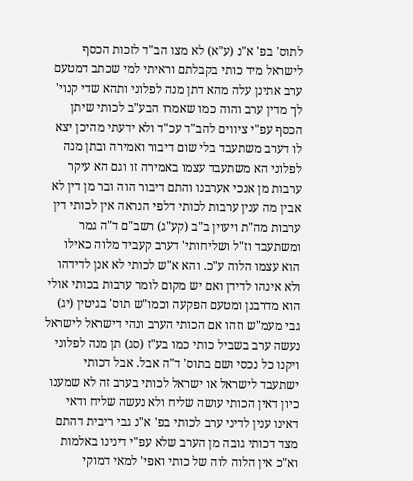לתוס' בפ' א"נ (ע"א) לא מצו הב"ד לזכות הכסף לישראל מיד כותי בקבלתם וראיתי למי שכתב דמטעם ערב אתינן עלה מהא דתן מנה לפלוני ותהא שדי קנוי' לך מדין ערב והוה כמו שאמרו הבע"ב לכותי שיתן הכסף עפ"י ציווים להב"ד עכ"ד ולא ידעתי מהיכן יצא לו דערב משתעבד בלי שום דיבור ואמירה ובתן מנה לפלוני הא משתעבד עצמו באמירה זו וגם הא עיקר ערבות מן אנכי אערבנו והתם דיבור הוה ובר מן דין לא אבין מה ענין ערבות לכותי דלפי הנראה אין לכותי דין ערבות מה"ת ויעוין ב"ב (קע"ג) רשב"ם ד"ה גמר ומשתעבד וז"ל ושליחותי' דערב קעביד מלוה כאילו הוא עצמו הלוה ע"כ. והא א"ש לכותי לא אנן לדידהו ולא אינהו לדידן ואם יש מקום לומר ערבות בכותי אולי הוא מדרבנן ומטעם הפקעה וכמו"ש תוס' בגיטין (יג) גבי מעמ"ש וזהו אם הכותי הערב ונהי דישראל לישראל נעשה ערב בשביל כותי כמו בע"ז (סג) תן מנה לפלוני ויקנו כל נכסי ושם בתוס' ד"ה אבל. אבל דכותי ישתעבד לישראל או ישראל לכותי בערב זה לא שמענו כיון דאין הכותי עושה שליח ולא נעשה שליח ודאי דאינו ענין לדיני ערב לכותי בפ' א"נ גבי ריבית דהתם מצד דכותי גובה מן הערב שלא עפ"י דינינו באלמות וא"כ אין הלוה לוה של כותי ואפי' למאי דמוקי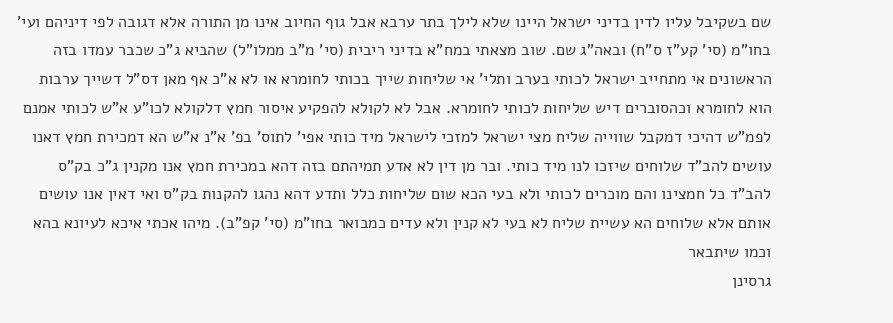שם בשקיבל עליו לדין בדיני ישראל היינו שלא לילך בתר ערבא אבל גוף החיוב אינו מן התורה אלא דגובה לפי דיניהם ועי' בחו"מ (סי' קע"ז ס"ח) ובאה"ג שם. שוב מצאתי במח"א בדיני ריבית (סי' מ"ב ממלו"ל) שהביא ג"כ שכבר עמדו בזה הראשונים אי מתחייב ישראל לכותי בערב ותלי' אי שליחות שייך בכותי לחומרא או לא א"כ אף מאן דס"ל דשייך ערבות הוא לחומרא וכהסוברים דיש שליחות לכותי לחומרא. אבל לא לקולא להפקיע איסור חמץ דלקולא לכו"ע א"ש לכותי אמנם לפמ"ש דהיכי דמקבל שווייה שליח מצי ישראל למזכי לישראל מיד כותי אפי' לתוס' בפ' א"נ א"ש הא דמכירת חמץ דאנו עושים להב"ד שלוחים שיזכו לנו מיד כותי. ובר מן דין לא אדע תמיהתם בזה דהא במכירת חמץ אנו מקנין ג"כ בק"ס להב"ד כל חמצינו והם מוכרים לכותי ולא בעי הכא שום שליחות כלל ותדע דהא נהגו להקנות בק"ס ואי דאין אנו עושים אותם אלא שלוחים הא עשיית שליח לא בעי לא קנין ולא עדים כמבואר בחו"מ (סי' קפ"ב). מיהו אכתי איכא לעיונא בהא וכמו שיתבאר
גרסינן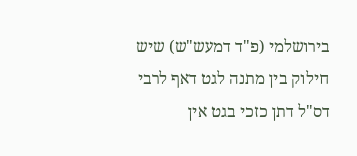בירושלמי (פ"ד דמעש"ש) שיש חילוק בין מתנה לגט דאף לרבי דס"ל דתן כזכי בגט אין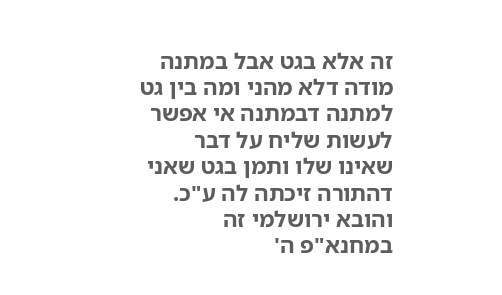זה אלא בגט אבל במתנה מודה דלא מהני ומה בין גט למתנה דבמתנה אי אפשר לעשות שליח על דבר שאינו שלו ותמן בגט שאני דהתורה זיכתה לה ע"כ. והובא ירושלמי זה במחנא"פ ה'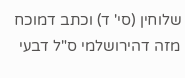שלוחין (סי' ד) וכתב דמוכח מזה דהירושלמי ס"ל דבעי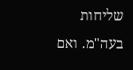שליחות בעה"מ. ואם